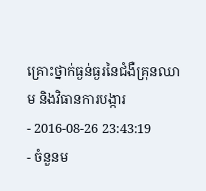គ្រោះថ្នាក់ធ្ងន់ធ្ងរនៃជំងឺគ្រុនឈាម និងវិធានការបង្ការ
- 2016-08-26 23:43:19
- ចំនួនម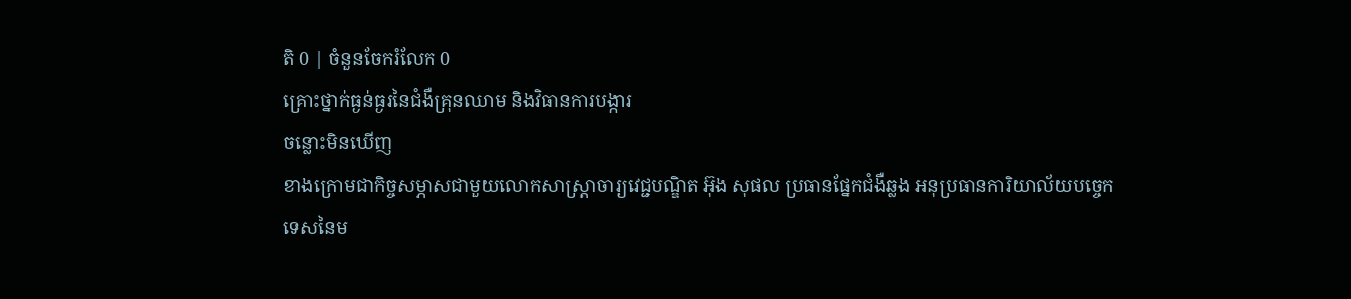តិ 0 | ចំនួនចែករំលែក 0
គ្រោះថ្នាក់ធ្ងន់ធ្ងរនៃជំងឺគ្រុនឈាម និងវិធានការបង្ការ
ចន្លោះមិនឃើញ
ខាងក្រោមជាកិច្ចសម្ភាសជាមួយលោកសាស្ត្រាចារ្យវេជ្ជបណ្ឌិត អ៊ុង សុផល ប្រធានផ្នែកជំងឺឆ្លង អនុប្រធានការិយាល័យបចេ្ចកទេសនៃម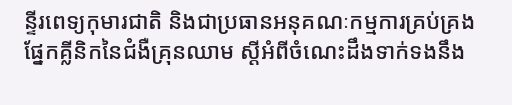ន្ទីរពេទ្យកុមារជាតិ និងជាប្រធានអនុគណៈកម្មការគ្រប់គ្រងផ្នែកគ្លីនិកនៃជំងឺគ្រុនឈាម ស្តីអំពីចំណេះដឹងទាក់ទងនឹង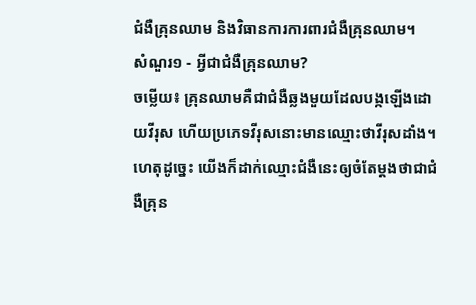ជំងឺគ្រុនឈាម និងវិធានការការពារជំងឺគ្រុនឈាម។
សំណួរ១ - អ្វីជាជំងឺគ្រុនឈាម?
ចម្លើយ៖ គ្រុនឈាមគឺជាជំងឺឆ្លងមួយដែលបង្កឡើងដោយវីរុស ហើយប្រភេទវីរុសនោះមានឈ្មោះថាវីរុសដាំង។ ហេតុដូច្នេះ យើងក៏ដាក់ឈ្មោះជំងឺនេះឲ្យចំតែម្តងថាជាជំងឺគ្រុន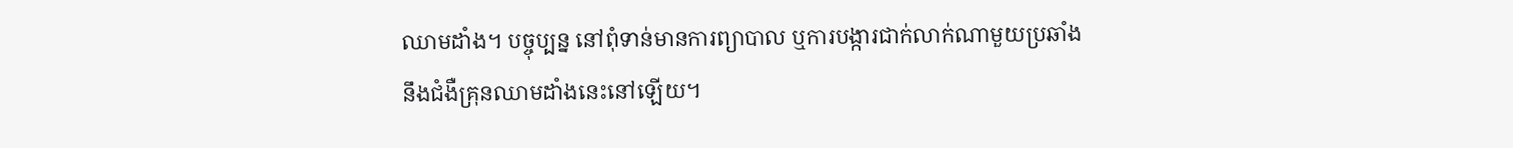ឈាមដាំង។ បច្ចុប្បន្ន នៅពុំទាន់មានការព្យាបាល ឬការបង្ការជាក់លាក់ណាមួយប្រឆាំងនឹងជំងឺគ្រុនឈាមដាំងនេះនៅឡើយ។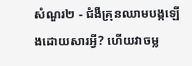សំណួរ២ - ជំងឺគ្រុនឈាមបង្កឡើងដោយសារអ្វី? ហើយវាចម្ល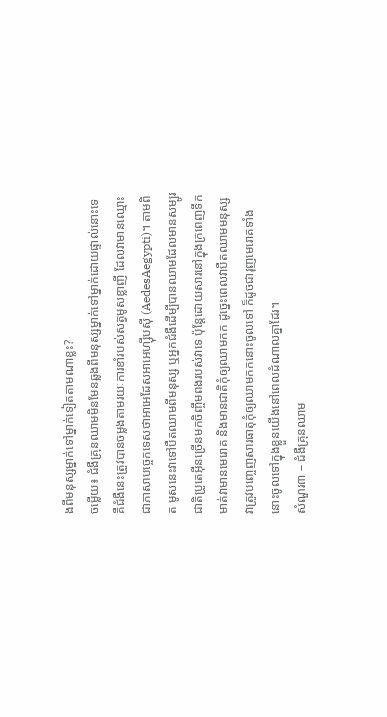ងពីមនុស្សម្នាក់ទៅម្នាក់ទៀតតាមណាខ្លះ?
ចម្លើយ៖ ជំងឺគ្រុនឈាមមិនមែនឆ្លងពីមនុស្សម្នាក់ទៅម្នាក់ដោយផ្ទាល់នោះទេ គឺជំងឺនេះត្រូវបានចម្លងតាមរយៈការខាំរបស់សត្វមូសខ្លាញី ដែលវាមានឈ្មោះជាភាសាបច្ចេកទេសថាអាអេដែសអាអេហ្ស៊ីបស៊ី (AedesAegypti)។ តាមពិត មូសនេះវាទៅបឺតឈាមពីមនុស្ស ឬអ្នកជំងឺដើម្បីបានឈាមដែលមានសម្បូរជាតិប្រូតេអ៊ីនច្រើនមកចិញ្ចឹមពងរបស់វាទេ ប៉ុន្តែដោយសារនៅក្នុងក្រពេញទឹកមាត់វាមានមេរោគ និងមានជាតិកុំឲ្យឈាមកក ដូច្នេះពេលវាបឺតឈាមមនុស្ស វាត្រូវបញ្ចេញសារធាតុកុំឲ្យឈាមកកនោះចូលទៅ ក៏ដូចជារុញមេរោគទាំងនោះចូលទៅក្នុងខ្លួនយើងនៅពេលដំណាលគ្នាដែរ។
សំណួរ៣ – ជំងឺគ្រុនឈាម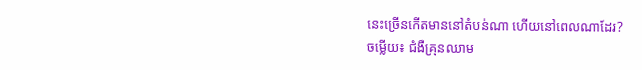នេះច្រើនកើតមាននៅតំបន់ណា ហើយនៅពេលណាដែរ?
ចម្លើយ៖ ជំងឺគ្រុនឈាម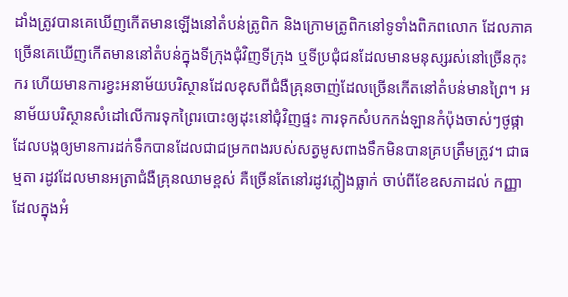ដាំងត្រូវបានគេឃើញកើតមានឡើងនៅតំបន់ត្រូពិក និងក្រោមត្រូពិកនៅទូទាំងពិភពលោក ដែលភាគច្រើនគេឃើញកើតមាននៅតំបន់ក្នុងទីក្រុងជុំវិញទីក្រុង ឬទីប្រជុំជនដែលមានមនុស្សរស់នៅច្រើនកុះករ ហើយមានការខ្វះអនាម័យបរិស្ថានដែលខុសពីជំងឺគ្រុនចាញ់ដែលច្រើនកើតនៅតំបន់មានព្រៃ។ អនាម័យបរិស្ថានសំដៅលើការទុកព្រៃរបោះឲ្យដុះនៅជុំវិញផ្ទះ ការទុកសំបកកង់ឡានកំប៉ុងចាស់ៗថូផ្កាដែលបង្កឲ្យមានការដក់ទឹកបានដែលជាជម្រកពងរបស់សត្វមូសពាងទឹកមិនបានគ្របត្រឹមត្រូវ។ ជាធម្មតា រដូវដែលមានអត្រាជំងឺគ្រុនឈាមខ្ពស់ គឺច្រើនតែនៅរដូវភ្លៀងធ្លាក់ ចាប់ពីខែឧសភាដល់ កញ្ញា ដែលក្នុងអំ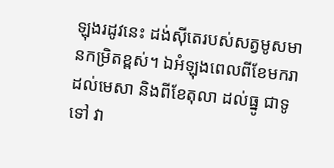ឡុងរដូវនេះ ដង់ស៊ីតេរបស់សត្វមូសមានកម្រិតខ្ពស់។ ឯអំឡុងពេលពីខែមករា ដល់មេសា និងពីខែតុលា ដល់ធ្នូ ជាទូទៅ វា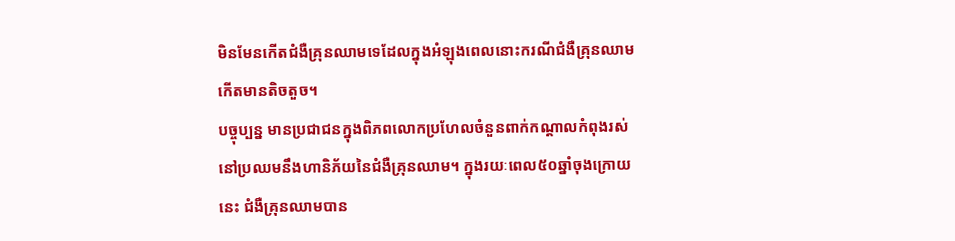មិនមែនកើតជំងឺគ្រុនឈាមទេដែលក្នុងអំឡុងពេលនោះករណីជំងឺគ្រុនឈាមកើតមានតិចតួច។
បច្ចុប្បន្ន មានប្រជាជនក្នុងពិភពលោកប្រហែលចំនួនពាក់កណ្ដាលកំពុងរស់នៅប្រឈមនឹងហានិភ័យនៃជំងឺគ្រុនឈាម។ ក្នុងរយៈពេល៥០ឆ្នាំចុងក្រោយនេះ ជំងឺគ្រុនឈាមបាន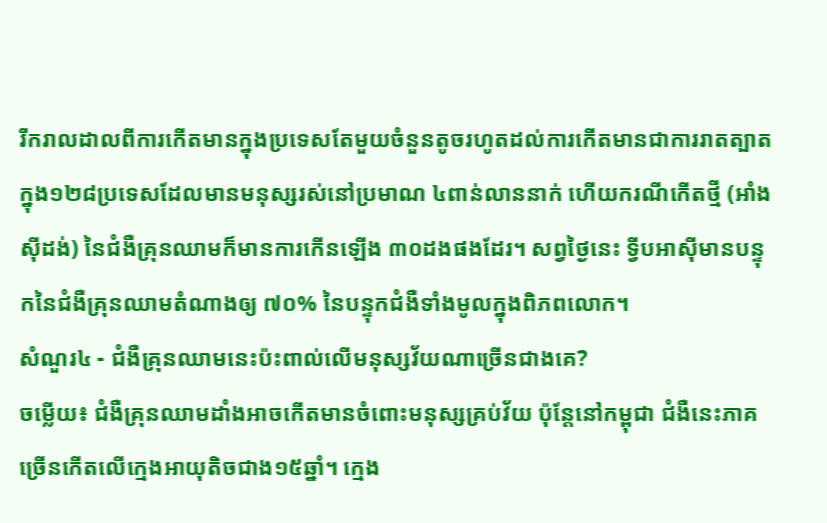រីករាលដាលពីការកើតមានក្នុងប្រទេសតែមួយចំនួនតូចរហូតដល់ការកើតមានជាការរាតត្បាតក្នុង១២៨ប្រទេសដែលមានមនុស្សរស់នៅប្រមាណ ៤ពាន់លាននាក់ ហើយករណីកើតថ្មី (អាំងស៊ីដង់) នៃជំងឺគ្រុនឈាមក៏មានការកើនឡើង ៣០ដងផងដែរ។ សព្វថ្ងៃនេះ ទ្វីបអាស៊ីមានបន្ទុកនៃជំងឺគ្រុនឈាមតំណាងឲ្យ ៧០% នៃបន្ទុកជំងឺទាំងមូលក្នុងពិភពលោក។
សំណួរ៤ - ជំងឺគ្រុនឈាមនេះប៉ះពាល់លើមនុស្សវ័យណាច្រើនជាងគេ?
ចម្លើយ៖ ជំងឺគ្រុនឈាមដាំងអាចកើតមានចំពោះមនុស្សគ្រប់វ័យ ប៉ុន្តែនៅកម្ពុជា ជំងឺនេះភាគច្រើនកើតលើក្មេងអាយុតិចជាង១៥ឆ្នាំ។ ក្មេង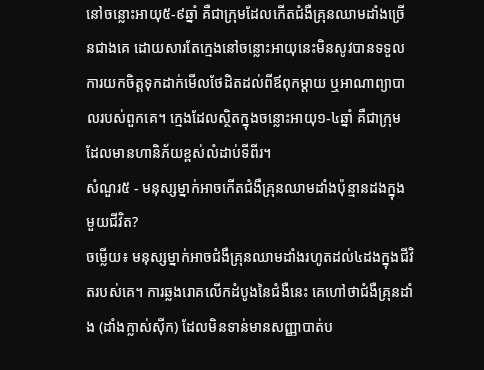នៅចន្លោះអាយុ៥‑៩ឆ្នាំ គឺជាក្រុមដែលកើតជំងឺគ្រុនឈាមដាំងច្រើនជាងគេ ដោយសារតែក្មេងនៅចន្លោះអាយុនេះមិនសូវបានទទួលការយកចិត្តទុកដាក់មើលថែដិតដល់ពីឪពុកម្ដាយ ឬអាណាព្យាបាលរបស់ពួកគេ។ ក្មេងដែលស្ថិតក្នុងចន្លោះអាយុ១‑៤ឆ្នាំ គឺជាក្រុមដែលមានហានិភ័យខ្ពស់លំដាប់ទីពីរ។
សំណួរ៥ - មនុស្សម្នាក់អាចកើតជំងឺគ្រុនឈាមដាំងប៉ុន្មានដងក្នុងមួយជីវិត?
ចម្លើយ៖ មនុស្សម្នាក់អាចជំងឺគ្រុនឈាមដាំងរហូតដល់៤ដងក្នុងជីវិតរបស់គេ។ ការឆ្លងរោគលើកដំបូងនៃជំងឺនេះ គេហៅថាជំងឺគ្រុនដាំង (ដាំងក្លាស់ស៊ីក) ដែលមិនទាន់មានសញ្ញាបាត់ប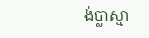ង់ប្លាស្មា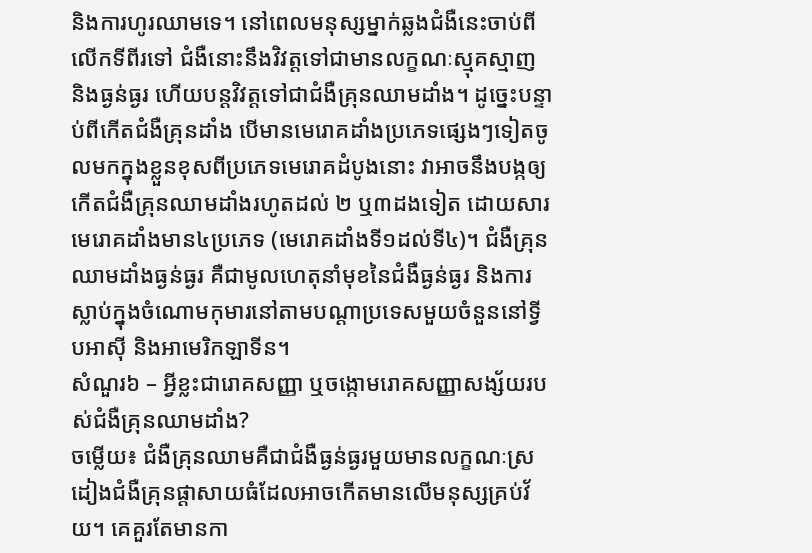និងការហូរឈាមទេ។ នៅពេលមនុស្សម្នាក់ឆ្លងជំងឺនេះចាប់ពីលើកទីពីរទៅ ជំងឺនោះនឹងវិវត្តទៅជាមានលក្ខណៈស្មុគស្មាញ និងធ្ងន់ធ្ងរ ហើយបន្តវិវត្តទៅជាជំងឺគ្រុនឈាមដាំង។ ដូច្នេះបន្ទាប់ពីកើតជំងឺគ្រុនដាំង បើមានមេរោគដាំងប្រភេទផ្សេងៗទៀតចូលមកក្នុងខ្លួនខុសពីប្រភេទមេរោគដំបូងនោះ វាអាចនឹងបង្កឲ្យកើតជំងឺគ្រុនឈាមដាំងរហូតដល់ ២ ឬ៣ដងទៀត ដោយសារមេរោគដាំងមាន៤ប្រភេទ (មេរោគដាំងទី១ដល់ទី៤)។ ជំងឺគ្រុនឈាមដាំងធ្ងន់ធ្ងរ គឺជាមូលហេតុនាំមុខនៃជំងឺធ្ងន់ធ្ងរ និងការស្លាប់ក្នុងចំណោមកុមារនៅតាមបណ្ដាប្រទេសមួយចំនួននៅទ្វីបអាស៊ី និងអាមេរិកឡាទីន។
សំណួរ៦ – អ្វីខ្លះជារោគសញ្ញា ឬចង្កោមរោគសញ្ញាសង្ស័យរបស់ជំងឺគ្រុនឈាមដាំង?
ចម្លើយ៖ ជំងឺគ្រុនឈាមគឺជាជំងឺធ្ងន់ធ្ងរមួយមានលក្ខណៈស្រដៀងជំងឺគ្រុនផ្ដាសាយធំដែលអាចកើតមានលើមនុស្សគ្រប់វ័យ។ គេគួរតែមានកា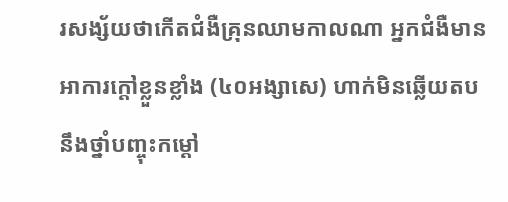រសង្ស័យថាកើតជំងឺគ្រុនឈាមកាលណា អ្នកជំងឺមានអាការក្តៅខ្លួនខ្លាំង (៤០អង្សាសេ) ហាក់មិនឆ្លើយតបនឹងថ្នាំបញ្ចុះកម្ដៅ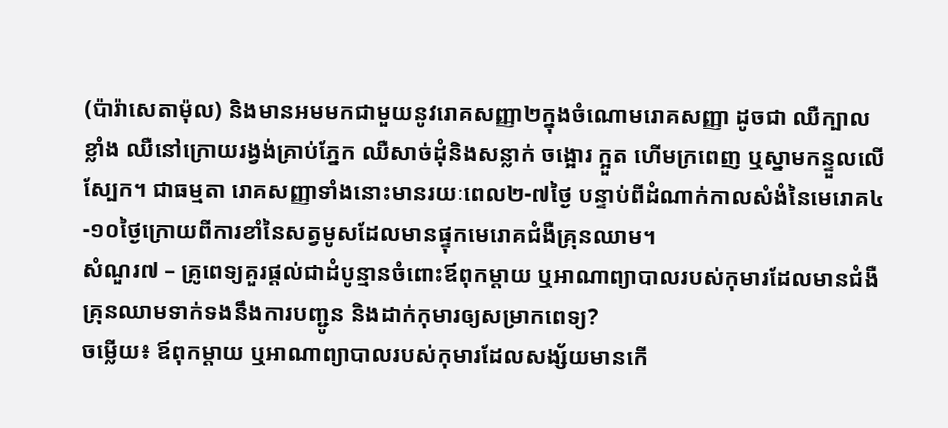(ប៉ារ៉ាសេតាម៉ុល) និងមានអមមកជាមួយនូវរោគសញ្ញា២ក្នុងចំណោមរោគសញ្ញា ដូចជា ឈឺក្បាលខ្លាំង ឈឺនៅក្រោយរង្វង់គ្រាប់ភ្នែក ឈឺសាច់ដុំនិងសន្លាក់ ចង្អោរ ក្អួត ហើមក្រពេញ ឬស្នាមកន្ទួលលើស្បែក។ ជាធម្មតា រោគសញ្ញាទាំងនោះមានរយៈពេល២-៧ថ្ងៃ បន្ទាប់ពីដំណាក់កាលសំងំនៃមេរោគ៤-១០ថ្ងៃក្រោយពីការខាំនៃសត្វមូសដែលមានផ្ទុកមេរោគជំងឺគ្រុនឈាម។
សំណួរ៧ – គ្រូពេទ្យគួរផ្ដល់ជាដំបូន្មានចំពោះឪពុកម្ដាយ ឬអាណាព្យាបាលរបស់កុមារដែលមានជំងឺគ្រុនឈាមទាក់ទងនឹងការបញ្ជូន និងដាក់កុមារឲ្យសម្រាកពេទ្យ?
ចម្លើយ៖ ឪពុកម្ដាយ ឬអាណាព្យាបាលរបស់កុមារដែលសង្ស័យមានកើ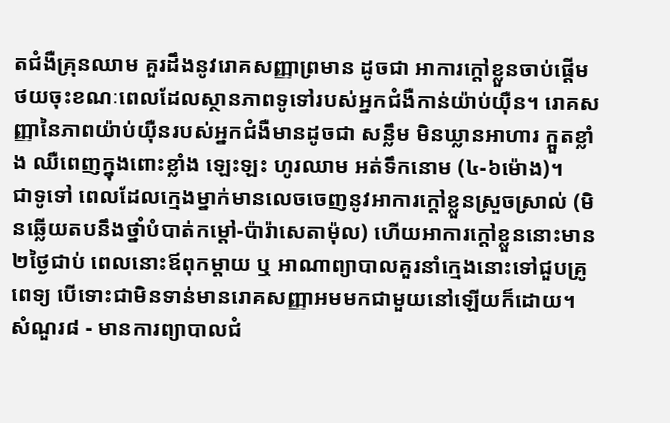តជំងឺគ្រុនឈាម គួរដឹងនូវរោគសញ្ញាព្រមាន ដូចជា អាការក្តៅខ្លួនចាប់ផ្ដើមថយចុះខណៈពេលដែលស្ថានភាពទូទៅរបស់អ្នកជំងឺកាន់យ៉ាប់យ៉ឺន។ រោគសញ្ញានៃភាពយ៉ាប់យ៉ឺនរបស់អ្នកជំងឺមានដូចជា សន្លឹម មិនឃ្លានអាហារ ក្អួតខ្លាំង ឈឺពេញក្នុងពោះខ្លាំង ឡេះឡះ ហូរឈាម អត់ទឹកនោម (៤-៦ម៉ោង)។
ជាទូទៅ ពេលដែលក្មេងម្នាក់មានលេចចេញនូវអាការក្ដៅខ្លួនស្រួចស្រាល់ (មិនឆ្លើយតបនឹងថ្នាំបំបាត់កម្ដៅ-ប៉ារ៉ាសេតាម៉ុល) ហើយអាការក្ដៅខ្លួននោះមាន២ថ្ងៃជាប់ ពេលនោះឪពុកម្ដាយ ឬ អាណាព្យាបាលគួរនាំក្មេងនោះទៅជួបគ្រូពេទ្យ បើទោះជាមិនទាន់មានរោគសញ្ញាអមមកជាមួយនៅឡើយក៏ដោយ។
សំណួរ៨ - មានការព្យាបាលជំ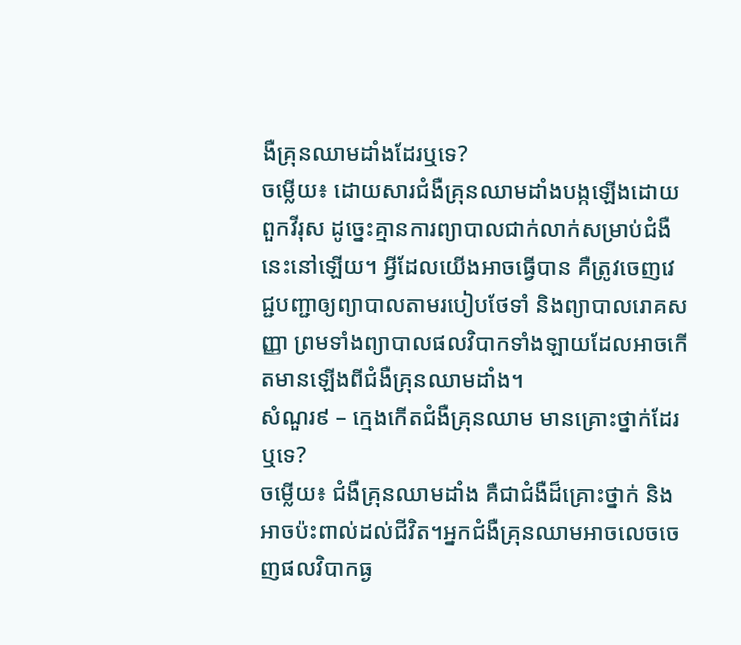ងឺគ្រុនឈាមដាំងដែរឬទេ?
ចម្លើយ៖ ដោយសារជំងឺគ្រុនឈាមដាំងបង្កឡើងដោយពួកវីរុស ដូច្នេះគ្មានការព្យាបាលជាក់លាក់សម្រាប់ជំងឺនេះនៅឡើយ។ អ្វីដែលយើងអាចធ្វើបាន គឺត្រូវចេញវេជ្ជបញ្ជាឲ្យព្យាបាលតាមរបៀបថែទាំ និងព្យាបាលរោគសញ្ញា ព្រមទាំងព្យាបាលផលវិបាកទាំងឡាយដែលអាចកើតមានឡើងពីជំងឺគ្រុនឈាមដាំង។
សំណួរ៩ – ក្មេងកើតជំងឺគ្រុនឈាម មានគ្រោះថ្នាក់ដែរឬទេ?
ចម្លើយ៖ ជំងឺគ្រុនឈាមដាំង គឺជាជំងឺដ៏គ្រោះថ្នាក់ និងអាចប៉ះពាល់ដល់ជីវិត។អ្នកជំងឺគ្រុនឈាមអាចលេចចេញផលវិបាកធ្ង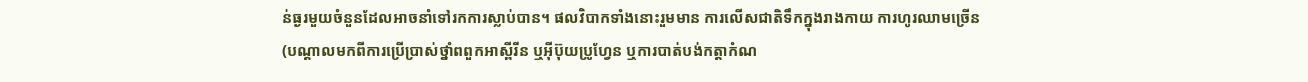ន់ធ្ងរមួយចំនួនដែលអាចនាំទៅរកការស្លាប់បាន។ ផលវិបាកទាំងនោះរួមមាន ការលើសជាតិទឹកក្នុងរាងកាយ ការហូរឈាមច្រើន (បណ្ដាលមកពីការប្រើប្រាស់ថ្នាំពពួកអាស្ពីរីន ឬអ៊ីប៊ុយប្រូហ្វែន ឬការបាត់បង់កត្តាកំណ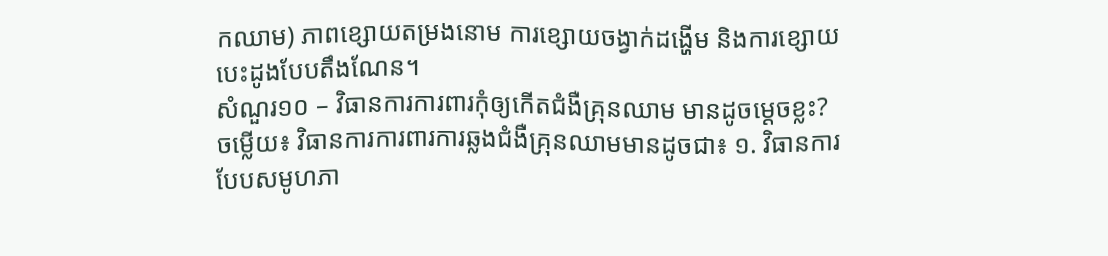កឈាម) ភាពខ្សោយតម្រងនោម ការខ្សោយចង្វាក់ដង្ហើម និងការខ្សោយបេះដូងបែបតឹងណែន។
សំណួរ១០ – វិធានការការពារកុំឲ្យកើតជំងឺគ្រុនឈាម មានដូចម្ដេចខ្លះ?
ចម្លើយ៖ វិធានការការពារការឆ្លងជំងឺគ្រុនឈាមមានដូចជា៖ ១. វិធានការបែបសមូហភា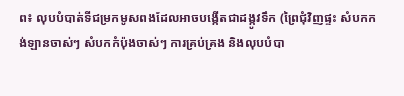ព៖ លុបបំបាត់ទីជម្រកមូសពងដែលអាចបង្កើតជាដង្កូវទឹក (ព្រៃជុំវិញផ្ទះ សំបកកង់ឡានចាស់ៗ សំបកកំប៉ុងចាស់ៗ ការគ្រប់គ្រង និងលុបបំបា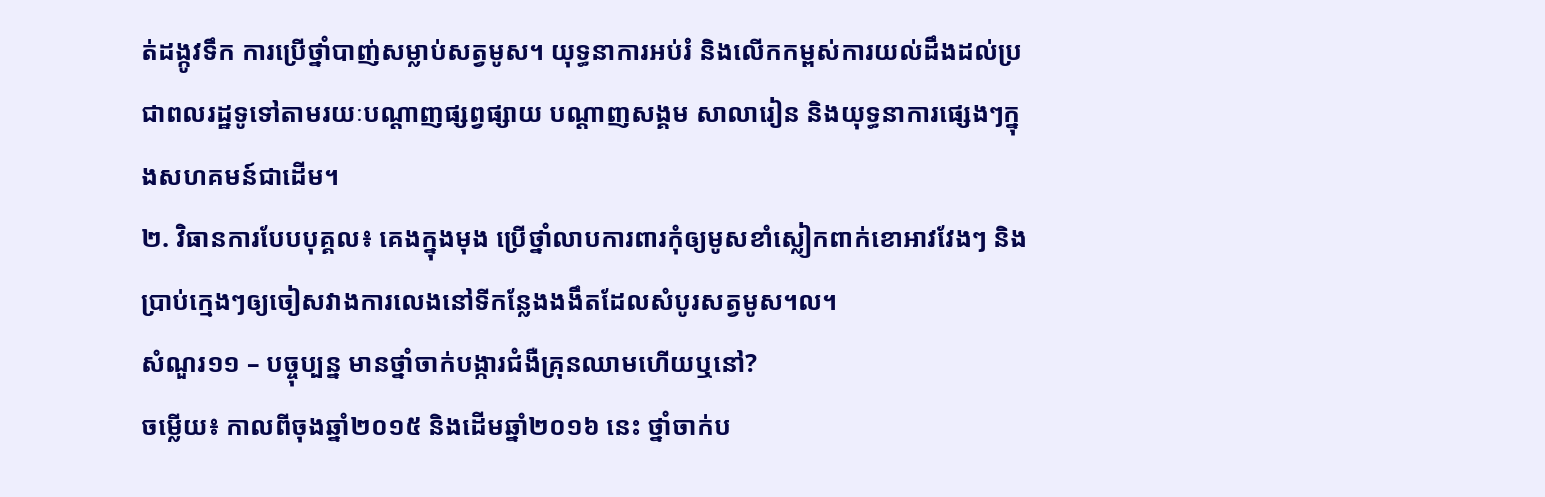ត់ដង្កូវទឹក ការប្រើថ្នាំបាញ់សម្លាប់សត្វមូស។ យុទ្ធនាការអប់រំ និងលើកកម្ពស់ការយល់ដឹងដល់ប្រជាពលរដ្ឋទូទៅតាមរយៈបណ្ដាញផ្សព្វផ្សាយ បណ្ដាញសង្គម សាលារៀន និងយុទ្ធនាការផ្សេងៗក្នុងសហគមន៍ជាដើម។
២. វិធានការបែបបុគ្គល៖ គេងក្នុងមុង ប្រើថ្នាំលាបការពារកុំឲ្យមូសខាំស្លៀកពាក់ខោអាវវែងៗ និងប្រាប់ក្មេងៗឲ្យចៀសវាងការលេងនៅទីកន្លែងងងឹតដែលសំបូរសត្វមូស។ល។
សំណួរ១១ – បច្ចុប្បន្ន មានថ្នាំចាក់បង្ការជំងឺគ្រុនឈាមហើយឬនៅ?
ចម្លើយ៖ កាលពីចុងឆ្នាំ២០១៥ និងដើមឆ្នាំ២០១៦ នេះ ថ្នាំចាក់ប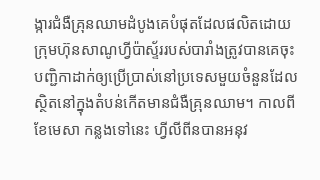ង្ការជំងឺគ្រុនឈាមដំបូងគេបំផុតដែលផលិតដោយក្រុមហ៊ុនសាណូហ្វីប៉ាស្ទ័ររបស់បារាំងត្រូវបានគេចុះបញ្ជិកាដាក់ឲ្យប្រើប្រាស់នៅប្រទេសមួយចំនួនដែលស្ថិតនៅក្នុងតំបន់កើតមានជំងឺគ្រុនឈាម។ កាលពីខែមេសា កន្លងទៅនេះ ហ្វីលីពីនបានអនុវ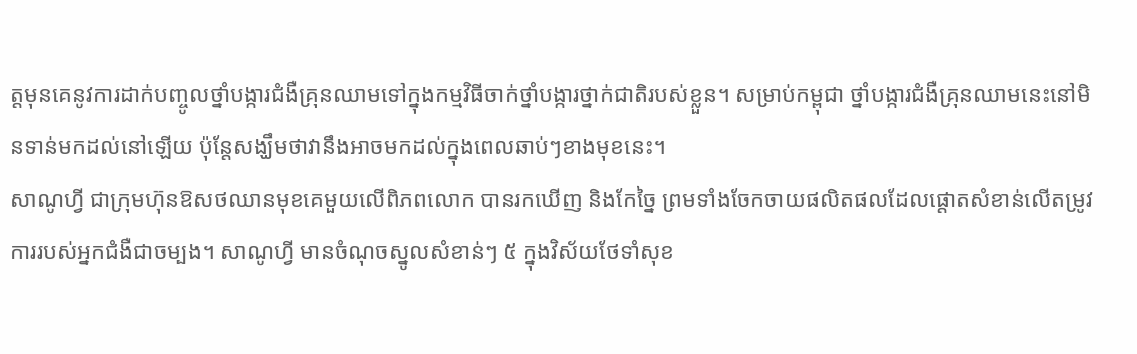ត្តមុនគេនូវការដាក់បញ្ចូលថ្នាំបង្ការជំងឺគ្រុនឈាមទៅក្នុងកម្មវិធីចាក់ថ្នាំបង្ការថ្នាក់ជាតិរបស់ខ្លួន។ សម្រាប់កម្ពុជា ថ្នាំបង្ការជំងឺគ្រុនឈាមនេះនៅមិនទាន់មកដល់នៅឡើយ ប៉ុន្តែសង្ឃឹមថាវានឹងអាចមកដល់ក្នុងពេលឆាប់ៗខាងមុខនេះ។
សាណូហ្វី ជាក្រុមហ៊ុនឱសថឈានមុខគេមួយលើពិភពលោក បានរកឃើញ និងកែច្នៃ ព្រមទាំងចែកចាយផលិតផលដែលផ្តោតសំខាន់លើតម្រូវការរបស់អ្នកជំងឺជាចម្បង។ សាណូហ្វី មានចំណុចស្នូលសំខាន់ៗ ៥ ក្នុងវិស័យថែទាំសុខ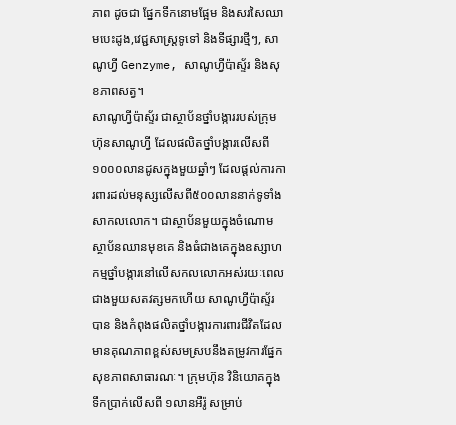ភាព ដូចជា ផ្នែកទឹកនោមផ្អែម និងសរសៃឈាមបេះដូង,វេជ្ជសាស្រ្តទូទៅ និងទីផ្សារថ្មីៗ, សាណូហ្វី Genzyme, សាណូហ្វីប៉ាស្ទ័រ និងសុខភាពសត្វ។
សាណូហ្វីប៉ាស្ទ័រ ជាស្ថាប័នថ្នាំបង្ការរបស់ក្រុមហ៊ុនសាណូហ្វី ដែលផលិតថ្នាំបង្ការលើសពី១០០០លានដូសក្នុងមួយឆ្នាំៗ ដែលផ្ដល់ការការពារដល់មនុស្សលើសពី៥០០លាននាក់ទូទាំងសាកលលោក។ ជាស្ថាប័នមួយក្នុងចំណោមស្ថាប័នឈានមុខគេ និងធំជាងគេក្នុងឧស្សាហកម្មថ្នាំបង្ការនៅលើសកលលោកអស់រយៈពេលជាងមួយសតវត្សមកហើយ សាណូហ្វីប៉ាស្ទ័រ បាន និងកំពុងផលិតថ្នាំបង្ការការពារជីវិតដែលមានគុណភាពខ្ពស់សមស្របនឹងតម្រូវការផ្នែកសុខភាពសាធារណៈ។ ក្រុមហ៊ុន វិនិយោគក្នុងទឹកប្រាក់លើសពី ១លានអឺរ៉ូ សម្រាប់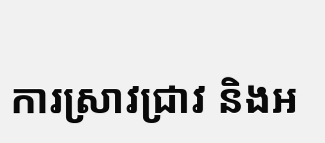ការស្រាវជ្រាវ និងអ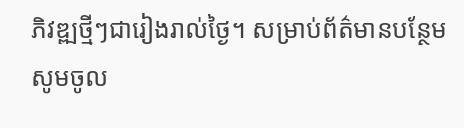ភិវឌ្ឍថ្មីៗជារៀងរាល់ថ្ងៃ។ សម្រាប់ព័ត៌មានបន្ថែម សូមចូល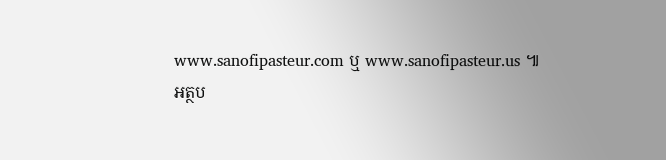www.sanofipasteur.com ឬ www.sanofipasteur.us ៕
អត្ថប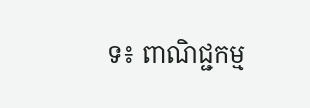ទ៖ ពាណិជ្ជកម្ម